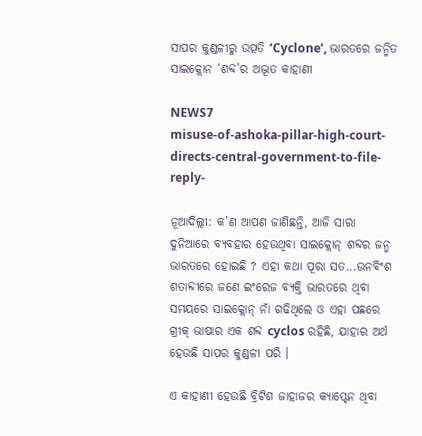ସାପର କୁଣ୍ଡଳୀରୁ ଉତ୍ପତି ‘Cyclone’, ଭାରତରେ ଜନ୍ମିତ ସାଇକ୍ଲୋନ ‘ଶବ୍ଦ’ର ଅଦ୍ଭୂତ କାହାଣୀ

NEWS7
misuse-of-ashoka-pillar-high-court-directs-central-government-to-file-reply-

ନୂଆଦିଲ୍ଲୀ: କ’ଣ ଆପଣ ଜାଣିଛନ୍ତି, ଆଜି ସାରା ଦୁନିଆରେ ବ୍ୟବହାର ହେଉଥିବା ସାଇକ୍ଲୋନ୍ ଶବ୍ଦର ଜନ୍ମ ଭାରତରେ ହୋଇଛି ? ଏହା କଥା ପୂରା ସତ...ଉନବିଂଶ ଶତାବ୍ଦୀରେ ଜଣେ ଇଂରେଜ ବ୍ୟକ୍ତି ଭାରତରେ ଥିବା ସମୟରେ ସାଇକ୍ଲୋନ୍ ନାଁ ଗଢିଥିଲେ ଓ ଏହା ପଛରେ ଗ୍ରୀକ୍ ଭାଷାର ଏକ ଶବ୍ଦ cyclos ରହିଛି, ଯାହାର ଅର୍ଥ ହେଉଛି ସାପର କୁଣ୍ଡଳୀ ପରି ।

ଏ କାହାଣୀ ହେଉଛି ବ୍ରିଟିଶ ଜାହାଜର କ୍ୟାପ୍ଟେନ ଥିବା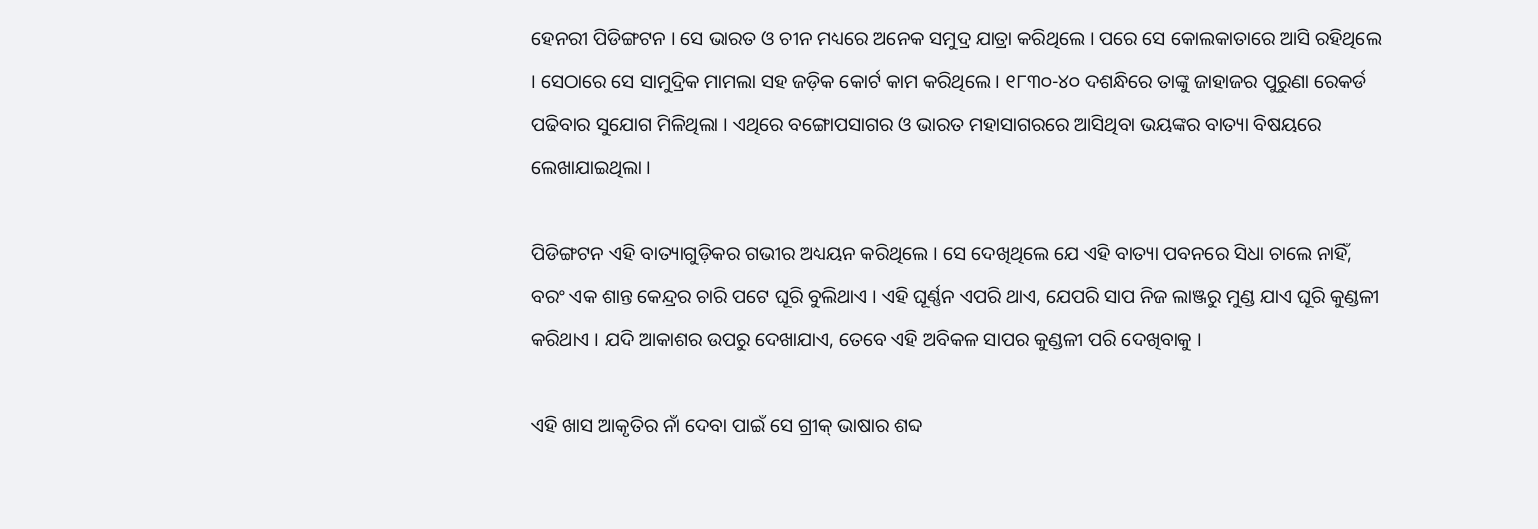ହେନରୀ ପିଡିଙ୍ଗଟନ । ସେ ଭାରତ ଓ ଚୀନ ମଧ୍ୟରେ ଅନେକ ସମୁଦ୍ର ଯାତ୍ରା କରିଥିଲେ । ପରେ ସେ କୋଲକାତାରେ ଆସି ରହିଥିଲେ । ସେଠାରେ ସେ ସାମୁଦ୍ରିକ ମାମଲା ସହ ଜଡ଼ିକ କୋର୍ଟ କାମ କରିଥିଲେ । ୧୮୩୦-୪୦ ଦଶନ୍ଧିରେ ତାଙ୍କୁ ଜାହାଜର ପୁରୁଣା ରେକର୍ଡ ପଢିବାର ସୁଯୋଗ ମିଳିଥିଲା । ଏଥିରେ ବଙ୍ଗୋପସାଗର ଓ ଭାରତ ମହାସାଗରରେ ଆସିଥିବା ଭୟଙ୍କର ବାତ୍ୟା ବିଷୟରେ ଲେଖାଯାଇଥିଲା ।

ପିଡିଙ୍ଗଟନ ଏହି ବାତ୍ୟାଗୁଡ଼ିକର ଗଭୀର ଅଧ୍ୟୟନ କରିଥିଲେ । ସେ ଦେଖିଥିଲେ ଯେ ଏହି ବାତ୍ୟା ପବନରେ ସିଧା ଚାଲେ ନାହିଁ, ବରଂ ଏକ ଶାନ୍ତ କେନ୍ଦ୍ରର ଚାରି ପଟେ ଘୂରି ବୁଲିଥାଏ । ଏହି ଘୂର୍ଣ୍ଣନ ଏପରି ଥାଏ, ଯେପରି ସାପ ନିଜ ଲାଞ୍ଜରୁ ମୁଣ୍ଡ ଯାଏ ଘୂରି କୁଣ୍ଡଳୀ କରିଥାଏ । ଯଦି ଆକାଶର ଉପରୁ ଦେଖାଯାଏ, ତେବେ ଏହି ଅବିକଳ ସାପର କୁଣ୍ଡଳୀ ପରି ଦେଖିବାକୁ ।

ଏହି ଖାସ ଆକୃତିର ନାଁ ଦେବା ପାଇଁ ସେ ଗ୍ରୀକ୍ ଭାଷାର ଶବ୍ଦ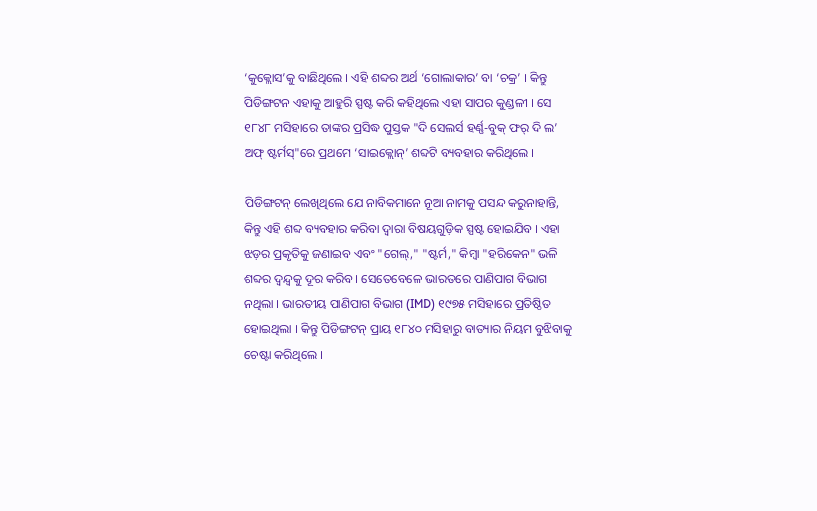‘କୁକ୍ଲୋସ’କୁ ବାଛିଥିଲେ । ଏହି ଶବ୍ଦର ଅର୍ଥ ‘ଗୋଲାକାର’ ବା ‘ଚକ୍ର’ । କିନ୍ତୁ ପିଡିଙ୍ଗଟନ ଏହାକୁ ଆହୁରି ସ୍ପଷ୍ଟ କରି କହିଥିଲେ ଏହା ସାପର କୁଣ୍ଡଳୀ । ସେ ୧୮୪୮ ମସିହାରେ ତାଙ୍କର ପ୍ରସିଦ୍ଧ ପୁସ୍ତକ "ଦି ସେଲର୍ସ ହର୍ଣ୍ଣ-ବୁକ୍ ଫର୍ ଦି ଲ’ ଅଫ୍ ଷ୍ଟର୍ମସ୍"ରେ ପ୍ରଥମେ ‘ସାଇକ୍ଲୋନ୍’ ଶବ୍ଦଟି ବ୍ୟବହାର କରିଥିଲେ ।

ପିଡିଙ୍ଗଟନ୍ ଲେଖିଥିଲେ ଯେ ନାବିକମାନେ ନୂଆ ନାମକୁ ପସନ୍ଦ କରୁନାହାନ୍ତି, କିନ୍ତୁ ଏହି ଶବ୍ଦ ବ୍ୟବହାର କରିବା ଦ୍ୱାରା ବିଷୟଗୁଡ଼ିକ ସ୍ପଷ୍ଟ ହୋଇଯିବ । ଏହା ଝଡ଼ର ପ୍ରକୃତିକୁ ଜଣାଇବ ଏବଂ "ଗେଲ୍," "ଷ୍ଟର୍ମ," କିମ୍ବା "ହରିକେନ" ଭଳି ଶବ୍ଦର ଦ୍ୱନ୍ଦ୍ୱକୁ ଦୂର କରିବ । ସେତେବେଳେ ଭାରତରେ ପାଣିପାଗ ବିଭାଗ ନଥିଲା । ଭାରତୀୟ ପାଣିପାଗ ବିଭାଗ (IMD) ୧୯୭୫ ମସିହାରେ ପ୍ରତିଷ୍ଠିତ ହୋଇଥିଲା । କିନ୍ତୁ ପିଡିଙ୍ଗଟନ୍ ପ୍ରାୟ ୧୮୪୦ ମସିହାରୁ ବାତ୍ୟାର ନିୟମ ବୁଝିବାକୁ ଚେଷ୍ଟା କରିଥିଲେ ।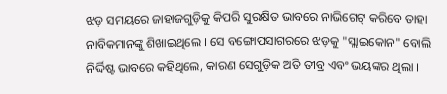ଝଡ଼ ସମୟରେ ଜାହାଜଗୁଡ଼ିକୁ କିପରି ସୁରକ୍ଷିତ ଭାବରେ ନାଭିଗେଟ୍ କରିବେ ତାହା ନାବିକମାନଙ୍କୁ ଶିଖାଇଥିଲେ । ସେ ବଙ୍ଗୋପସାଗରରେ ଝଡ଼କୁ "ସ୍ଲାଇକୋନ" ବୋଲି ନିର୍ଦ୍ଦିଷ୍ଟ ଭାବରେ କହିଥିଲେ, କାରଣ ସେଗୁଡ଼ିକ ଅତି ତୀବ୍ର ଏବଂ ଭୟଙ୍କର ଥିଲା ।